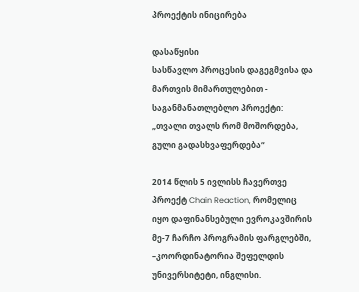პროექტის ინიცირება

დასაწყისი
სასწავლო პროცესის დაგეგმვისა და მართვის მიმართულებით - საგანმანათლებლო პროექტი:
„თვალი თვალს რომ მოშორდება, გული გადასხვაფერდება“

2014 წლის 5 ივლისს ჩავერთვე პროექტ Chain Reaction, რომელიც იყო დაფინანსებული ევროკავშირის მე-7 ჩარჩო პროგრამის ფარგლებში, –კოორდინატორია შეფელდის უნივერსიტეტი, ინგლისი.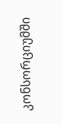კონსორციუმში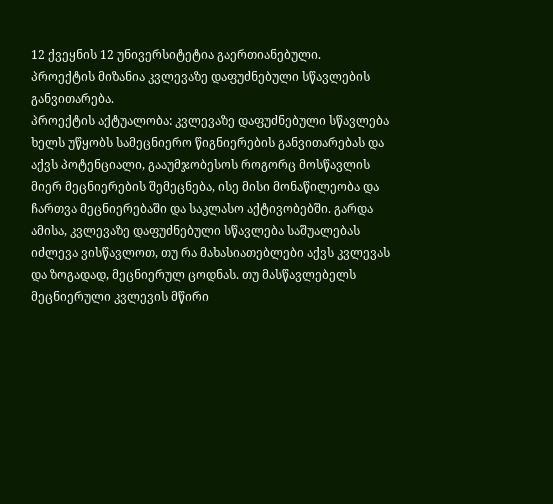12 ქვეყნის 12 უნივერსიტეტია გაერთიანებული.
პროექტის მიზანია კვლევაზე დაფუძნებული სწავლების განვითარება.
პროექტის აქტუალობა: კვლევაზე დაფუძნებული სწავლება ხელს უწყობს სამეცნიერო წიგნიერების განვითარებას და აქვს პოტენციალი, გააუმჯობესოს როგორც მოსწავლის მიერ მეცნიერების შემეცნება, ისე მისი მონაწილეობა და ჩართვა მეცნიერებაში და საკლასო აქტივობებში. გარდა ამისა, კვლევაზე დაფუძნებული სწავლება საშუალებას იძლევა ვისწავლოთ, თუ რა მახასიათებლები აქვს კვლევას და ზოგადად, მეცნიერულ ცოდნას. თუ მასწავლებელს  მეცნიერული კვლევის მწირი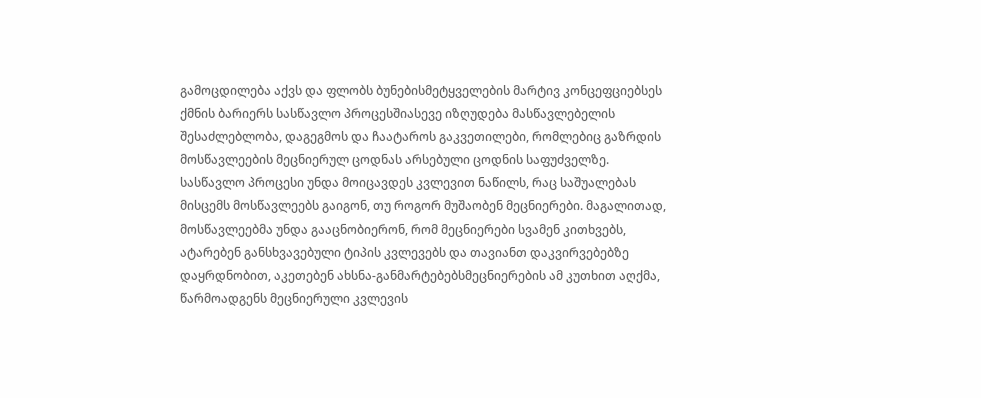გამოცდილება აქვს და ფლობს ბუნებისმეტყველების მარტივ კონცეფციებსეს  ქმნის ბარიერს სასწავლო პროცესშიასევე იზღუდება მასწავლებელის შესაძლებლობა, დაგეგმოს და ჩაატაროს გაკვეთილები, რომლებიც გაზრდის მოსწავლეების მეცნიერულ ცოდნას არსებული ცოდნის საფუძველზე.
სასწავლო პროცესი უნდა მოიცავდეს კვლევით ნაწილს, რაც საშუალებას მისცემს მოსწავლეებს გაიგონ, თუ როგორ მუშაობენ მეცნიერები. მაგალითად, მოსწავლეებმა უნდა გააცნობიერონ, რომ მეცნიერები სვამენ კითხვებს, ატარებენ განსხვავებული ტიპის კვლევებს და თავიანთ დაკვირვებებზე დაყრდნობით, აკეთებენ ახსნა-განმარტებებსმეცნიერების ამ კუთხით აღქმა, წარმოადგენს მეცნიერული კვლევის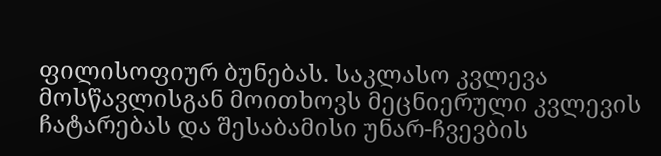ფილისოფიურ ბუნებას. საკლასო კვლევა მოსწავლისგან მოითხოვს მეცნიერული კვლევის ჩატარებას და შესაბამისი უნარ-ჩვევბის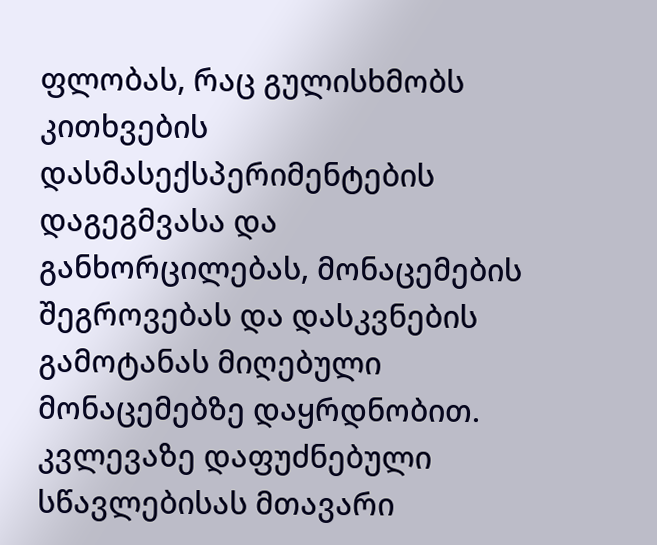ფლობას, რაც გულისხმობს კითხვების დასმასექსპერიმენტების დაგეგმვასა და განხორცილებას, მონაცემების შეგროვებას და დასკვნების გამოტანას მიღებული მონაცემებზე დაყრდნობით. კვლევაზე დაფუძნებული სწავლებისას მთავარი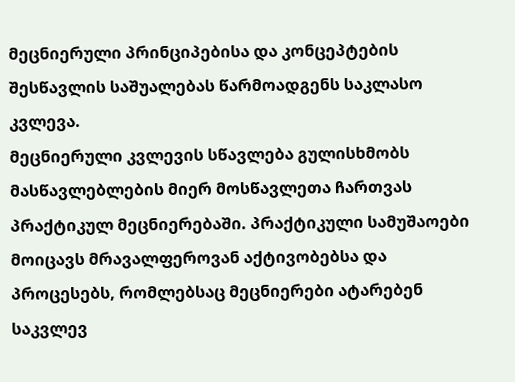მეცნიერული პრინციპებისა და კონცეპტების შესწავლის საშუალებას წარმოადგენს საკლასო კვლევა.
მეცნიერული კვლევის სწავლება გულისხმობს მასწავლებლების მიერ მოსწავლეთა ჩართვას პრაქტიკულ მეცნიერებაში. პრაქტიკული სამუშაოები მოიცავს მრავალფეროვან აქტივობებსა და პროცესებს, რომლებსაც მეცნიერები ატარებენ საკვლევ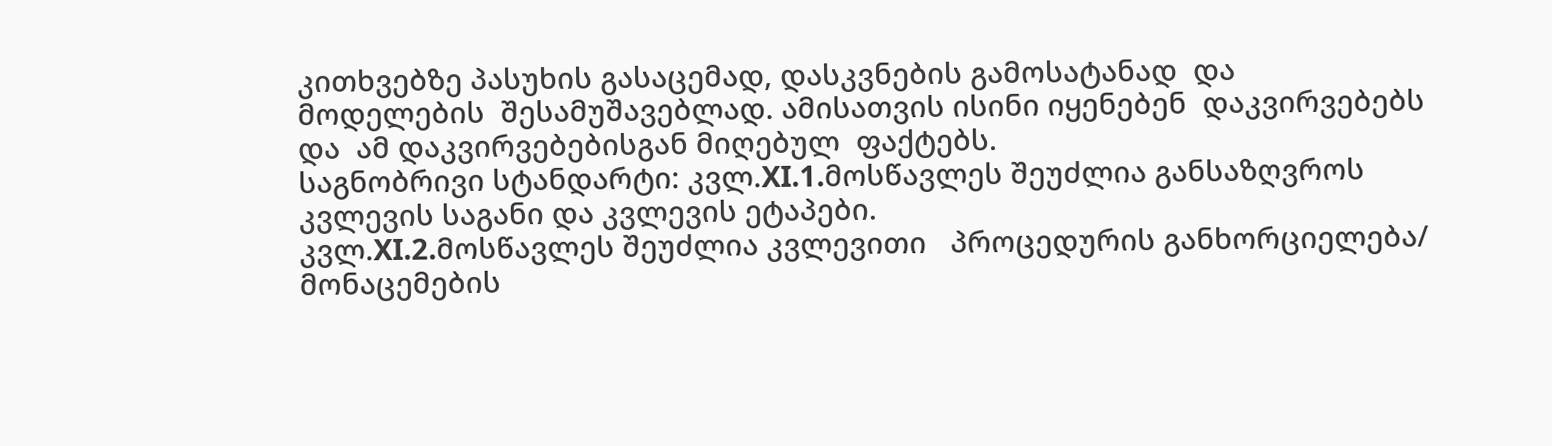კითხვებზე პასუხის გასაცემად, დასკვნების გამოსატანად  და მოდელების  შესამუშავებლად. ამისათვის ისინი იყენებენ  დაკვირვებებს და  ამ დაკვირვებებისგან მიღებულ  ფაქტებს.
საგნობრივი სტანდარტი: კვლ.XI.1.მოსწავლეს შეუძლია განსაზღვროს კვლევის საგანი და კვლევის ეტაპები.
კვლ.XI.2.მოსწავლეს შეუძლია კვლევითი   პროცედურის განხორციელება/ მონაცემების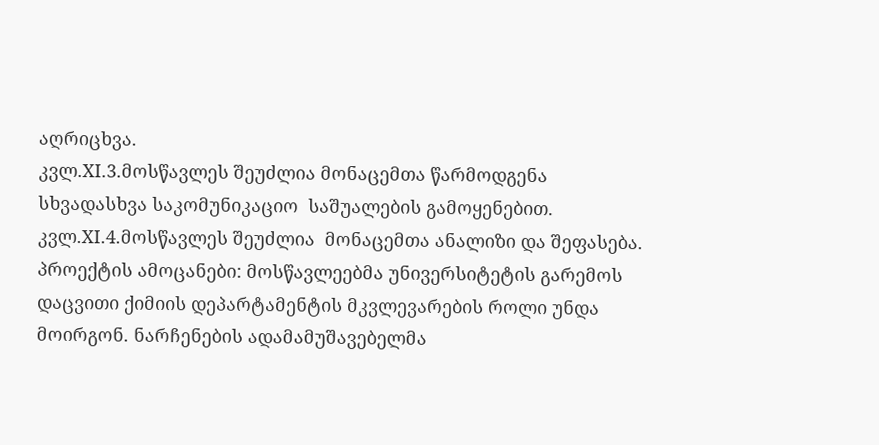აღრიცხვა.
კვლ.XI.3.მოსწავლეს შეუძლია მონაცემთა წარმოდგენა სხვადასხვა საკომუნიკაციო  საშუალების გამოყენებით.
კვლ.XI.4.მოსწავლეს შეუძლია  მონაცემთა ანალიზი და შეფასება.
პროექტის ამოცანები: მოსწავლეებმა უნივერსიტეტის გარემოს დაცვითი ქიმიის დეპარტამენტის მკვლევარების როლი უნდა მოირგონ. ნარჩენების ადამამუშავებელმა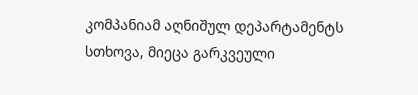კომპანიამ აღნიშულ დეპარტამენტს სთხოვა, მიეცა გარკვეული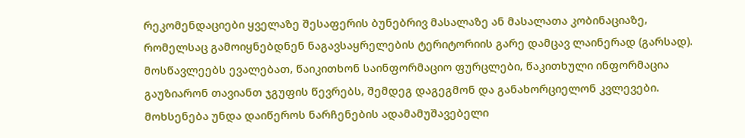რეკომენდაციები ყველაზე შესაფერის ბუნებრივ მასალაზე ან მასალათა კობინაციაზე, რომელსაც გამოიყნებდნენ ნაგავსაყრელების ტერიტორიის გარე დამცავ ლაინერად (გარსად). მოსწავლეებს ევალებათ, წაიკითხონ საინფორმაციო ფურცლები, წაკითხული ინფორმაცია გაუზიარონ თავიანთ ჯგუფის წევრებს, შემდეგ დაგეგმონ და განახორციელონ კვლევები. მოხსენება უნდა დაიწეროს ნარჩენების ადამამუშავებელი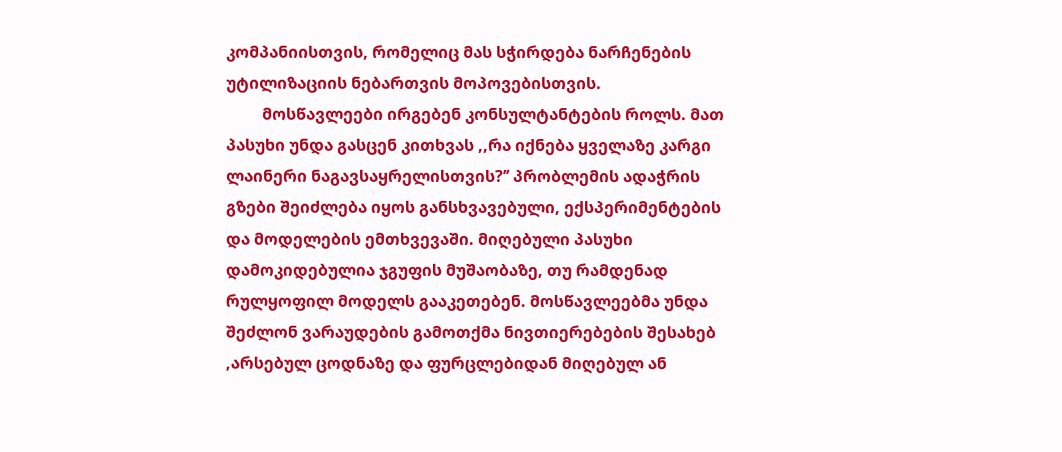კომპანიისთვის, რომელიც მას სჭირდება ნარჩენების უტილიზაციის ნებართვის მოპოვებისთვის.
         მოსწავლეები ირგებენ კონსულტანტების როლს. მათ პასუხი უნდა გასცენ კითხვას ,,რა იქნება ყველაზე კარგი ლაინერი ნაგავსაყრელისთვის?’’ პრობლემის ადაჭრის გზები შეიძლება იყოს განსხვავებული, ექსპერიმენტების და მოდელების ემთხვევაში. მიღებული პასუხი  დამოკიდებულია ჯგუფის მუშაობაზე, თუ რამდენად რულყოფილ მოდელს გააკეთებენ. მოსწავლეებმა უნდა შეძლონ ვარაუდების გამოთქმა ნივთიერებების შესახებ ,არსებულ ცოდნაზე და ფურცლებიდან მიღებულ ან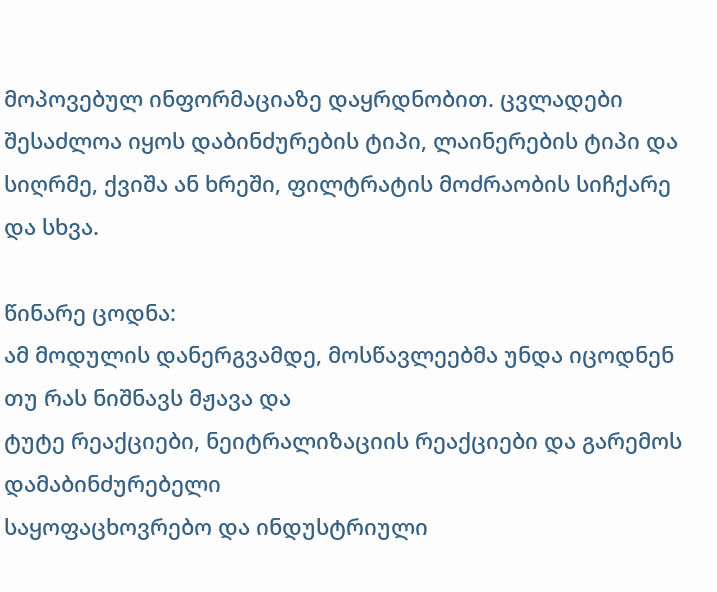მოპოვებულ ინფორმაციაზე დაყრდნობით. ცვლადები შესაძლოა იყოს დაბინძურების ტიპი, ლაინერების ტიპი და სიღრმე, ქვიშა ან ხრეში, ფილტრატის მოძრაობის სიჩქარე და სხვა.

წინარე ცოდნა:
ამ მოდულის დანერგვამდე, მოსწავლეებმა უნდა იცოდნენ თუ რას ნიშნავს მჟავა და
ტუტე რეაქციები, ნეიტრალიზაციის რეაქციები და გარემოს დამაბინძურებელი
საყოფაცხოვრებო და ინდუსტრიული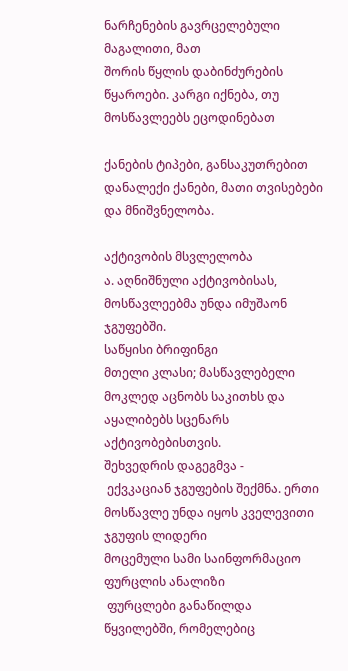ნარჩენების გავრცელებული მაგალითი, მათ
შორის წყლის დაბინძურების წყაროები. კარგი იქნება, თუ მოსწავლეებს ეცოდინებათ

ქანების ტიპები, განსაკუთრებით დანალექი ქანები, მათი თვისებები და მნიშვნელობა.

აქტივობის მსვლელობა
ა. აღნიშნული აქტივობისას, მოსწავლეებმა უნდა იმუშაონ ჯგუფებში.
საწყისი ბრიფინგი
მთელი კლასი; მასწავლებელი მოკლედ აცნობს საკითხს და აყალიბებს სცენარს აქტივობებისთვის.
შეხვედრის დაგეგმვა -
 ექვკაციან ჯგუფების შექმნა. ერთი მოსწავლე უნდა იყოს კველევითი ჯგუფის ლიდერი
მოცემული სამი საინფორმაციო ფურცლის ანალიზი
 ფურცლები განაწილდა წყვილებში, რომელებიც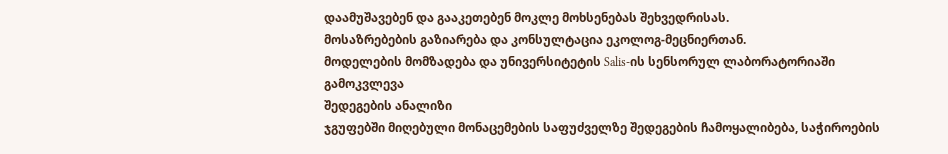დაამუშავებენ და გააკეთებენ მოკლე მოხსენებას შეხვედრისას.
მოსაზრებების გაზიარება და კონსულტაცია ეკოლოგ-მეცნიერთან.
მოდელების მომზადება და უნივერსიტეტის Salis-ის სენსორულ ლაბორატორიაში გამოკვლევა
შედეგების ანალიზი
ჯგუფებში მიღებული მონაცემების საფუძველზე შედეგების ჩამოყალიბება, საჭიროების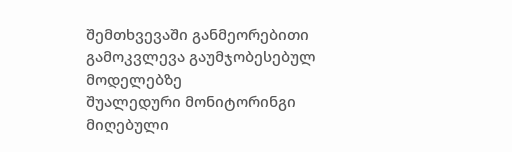შემთხვევაში განმეორებითი გამოკვლევა გაუმჯობესებულ მოდელებზე
შუალედური მონიტორინგი
მიღებული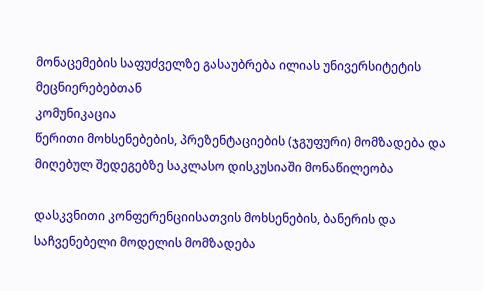მონაცემების საფუძველზე გასაუბრება ილიას უნივერსიტეტის მეცნიერებებთან
კომუნიკაცია
წერითი მოხსენებების, პრეზენტაციების (ჯგუფური) მომზადება და მიღებულ შედეგებზე საკლასო დისკუსიაში მონაწილეობა

დასკვნითი კონფერენციისათვის მოხსენების, ბანერის და საჩვენებელი მოდელის მომზადება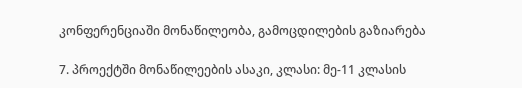კონფერენციაში მონაწილეობა, გამოცდილების გაზიარება

7. პროექტში მონაწილეების ასაკი, კლასი: მე-11 კლასის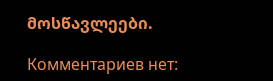მოსწავლეები.

Комментариев нет: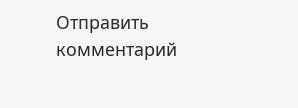Отправить комментарий